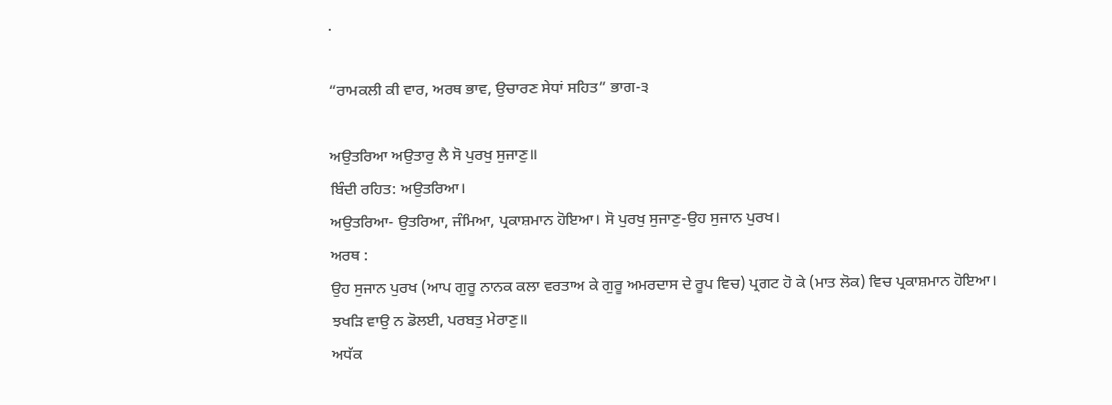.

“ਰਾਮਕਲੀ ਕੀ ਵਾਰ, ਅਰਥ ਭਾਵ, ਉਚਾਰਣ ਸੇਧਾਂ ਸਹਿਤ” ਭਾਗ-੩

ਅਉਤਰਿਆ ਅਉਤਾਰੁ ਲੈ ਸੋ ਪੁਰਖੁ ਸੁਜਾਣੁ॥
ਬਿੰਦੀ ਰਹਿਤ: ਅਉਤਰਿਆ।
ਅਉਤਰਿਆ- ਉਤਰਿਆ, ਜੰਮਿਆ, ਪ੍ਰਕਾਸ਼ਮਾਨ ਹੋਇਆ। ਸੋ ਪੁਰਖੁ ਸੁਜਾਣੁ-ਉਹ ਸੁਜਾਨ ਪੁਰਖ।
ਅਰਥ :
ਉਹ ਸੁਜਾਨ ਪੁਰਖ (ਆਪ ਗੁਰੂ ਨਾਨਕ ਕਲਾ ਵਰਤਾਅ ਕੇ ਗੁਰੂ ਅਮਰਦਾਸ ਦੇ ਰੂਪ ਵਿਚ) ਪ੍ਰਗਟ ਹੋ ਕੇ (ਮਾਤ ਲੋਕ) ਵਿਚ ਪ੍ਰਕਾਸ਼ਮਾਨ ਹੋਇਆ।
ਝਖੜਿ ਵਾਉ ਨ ਡੋਲਈ, ਪਰਬਤੁ ਮੇਰਾਣੁ॥
ਅਧੱਕ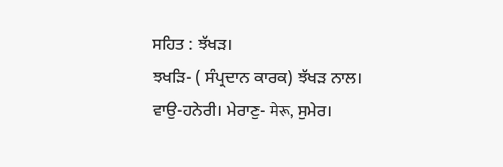ਸਹਿਤ : ਝੱਖੜ।
ਝਖੜਿ- ( ਸੰਪ੍ਰਦਾਨ ਕਾਰਕ) ਝੱਖੜ ਨਾਲ। ਵਾਉ-ਹਨੇਰੀ। ਮੇਰਾਣੁ- मेरू, ਸੁਮੇਰ।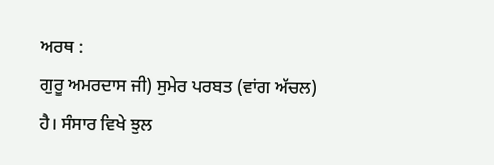ਅਰਥ :
ਗੁਰੂ ਅਮਰਦਾਸ ਜੀ) ਸੁਮੇਰ ਪਰਬਤ (ਵਾਂਗ ਅੱਚਲ) ਹੈ। ਸੰਸਾਰ ਵਿਖੇ ਝੁਲ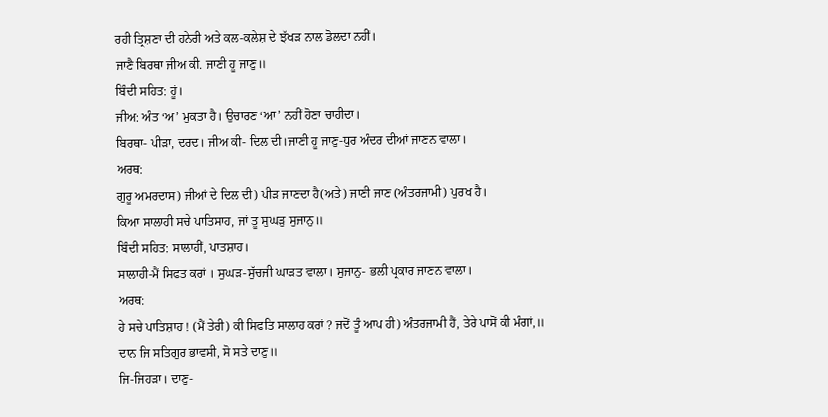ਰਹੀ ਤ੍ਰਿਸ਼ਣਾ ਦੀ ਹਨੇਰੀ ਅਤੇ ਕਲ-ਕਲੇਸ਼ ਦੇ ਝੱਖੜ ਨਾਲ ਡੋਲਦਾ ਨਹੀਂ।
ਜਾਣੈ ਬਿਰਥਾ ਜੀਅ ਕੀ. ਜਾਣੀ ਹੂ ਜਾਣੁ॥
ਬਿੰਦੀ ਸਹਿਤ: ਹੂਂ।
ਜੀਅ: ਅੰਤ ‘ਅ’ ਮੁਕਤਾ ਹੈ। ਉਚਾਰਣ ‘ਆ’ ਨਹੀਂ ਹੋਣਾ ਚਾਹੀਦਾ।
ਬਿਰਥਾ- ਪੀੜਾ, ਦਰਦ। ਜੀਅ ਕੀ- ਦਿਲ ਦੀ।ਜਾਣੀ ਹੂ ਜਾਣੁ-ਧੁਰ ਅੰਦਰ ਦੀਆਂ ਜਾਣਨ ਵਾਲਾ।
ਅਰਥ:
ਗੁਰੂ ਅਮਰਦਾਸ) ਜੀਆਂ ਦੇ ਦਿਲ ਦੀ) ਪੀੜ ਜਾਣਦਾ ਹੈ(ਅਤੇ) ਜਾਣੀ ਜਾਣ (ਅੰਤਰਜਾਮੀ) ਪੁਰਖ ਹੈ।
ਕਿਆ ਸਾਲਾਹੀ ਸਚੇ ਪਾਤਿਸਾਹ, ਜਾਂ ਤੂ ਸੁਘੜੁ ਸੁਜਾਨੁ॥
ਬਿੰਦੀ ਸਹਿਤ: ਸਾਲਾਹੀਂ, ਪਾਤਸ਼ਾਹ।
ਸਾਲਾਹੀ-ਮੈਂ ਸਿਫਤ ਕਰਾਂ । ਸੁਘੜ-ਸੁੱਚਜੀ ਘਾੜਤ ਵਾਲਾ। ਸੁਜਾਨੁ- ਭਲੀ ਪ੍ਰਕਾਰ ਜਾਣਨ ਵਾਲਾ।
ਅਰਥ:
ਹੇ ਸਚੇ ਪਾਤਿਸ਼ਾਹ ! (ਮੈਂ ਤੇਰੀ) ਕੀ ਸਿਫਤਿ ਸਾਲਾਹ ਕਰਾਂ ? ਜਦੋਂ ਤੂੰ ਆਪ ਹੀ) ਅੰਤਰਜਾਮੀ ਹੈਂ, ਤੇਰੇ ਪਾਸੋਂ ਕੀ ਮੰਗਾਂ,॥
ਦਾਨ ਜਿ ਸਤਿਗੁਰ ਭਾਵਸੀ, ਸੋ ਸਤੇ ਦਾਣੁ॥
ਜਿ-ਜਿਹੜਾ। ਦਾਣੁ-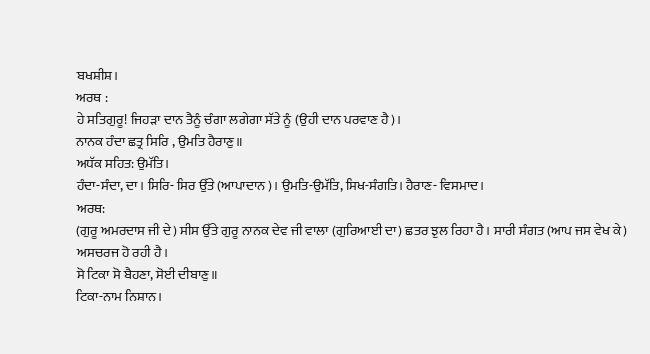ਬਖਸ਼ੀਸ਼।
ਅਰਥ :
ਹੇ ਸਤਿਗੁਰੂ! ਜਿਹੜਾ ਦਾਨ ਤੈਨੂੰ ਚੰਗਾ ਲਗੇਗਾ ਸੱਤੇ ਨੂੰ (ਉਹੀ ਦਾਨ ਪਰਵਾਣ ਹੈ)।
ਨਾਨਕ ਹੰਦਾ ਛਤ੍ਰ ਸਿਰਿ , ਉਮਤਿ ਹੈਰਾਣੁ॥
ਅਧੱਕ ਸਹਿਤ: ਉਮੱਤਿ।
ਹੰਦਾ-ਸੰਦਾ, ਦਾ। ਸਿਰਿ- ਸਿਰ ਉੱਤੇ (ਆਪਾਦਾਨ)। ਉਮਤਿ-ਉਮੱਤਿ, ਸਿਖ-ਸੰਗਤਿ। ਹੈਰਾਣ- ਵਿਸਮਾਦ।
ਅਰਥ:
(ਗੁਰੂ ਅਮਰਦਾਸ ਜੀ ਦੇ) ਸੀਸ ਉੱਤੇ ਗੁਰੂ ਨਾਨਕ ਦੇਵ ਜੀ ਵਾਲਾ (ਗੁਰਿਆਈ ਦਾ) ਛਤਰ ਝੁਲ ਰਿਹਾ ਹੈ। ਸਾਰੀ ਸੰਗਤ (ਆਪ ਜਸ ਵੇਖ ਕੇ) ਅਸਚਰਜ ਹੋ ਰਹੀ ਹੈ।
ਸੋ ਟਿਕਾ ਸੋ ਬੈਹਣਾ, ਸੋਈ ਦੀਬਾਣੁ॥
ਟਿਕਾ-ਨਾਮ ਨਿਸ਼ਾਨ।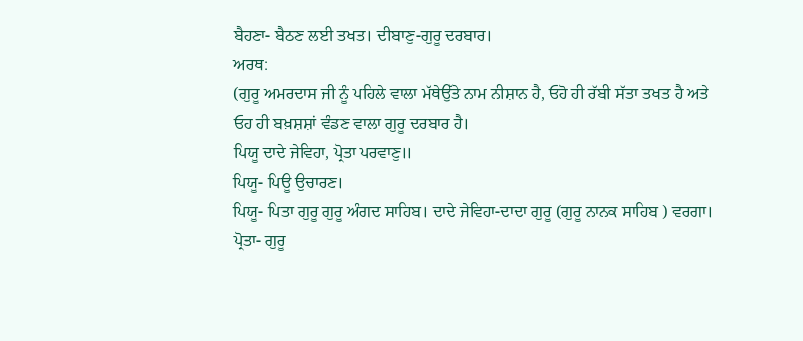ਬੈਹਣਾ- ਬੈਠਣ ਲਈ ਤਖਤ। ਦੀਬਾਣੁ-ਗੁਰੂ ਦਰਬਾਰ।
ਅਰਥ:
(ਗੁਰੂ ਅਮਰਦਾਸ ਜੀ ਨੂੰ ਪਹਿਲੇ ਵਾਲਾ ਮੱਥੇਉੱਤੇ ਨਾਮ ਨੀਸ਼ਾਨ ਹੈ, ਓਹੋ ਹੀ ਰੱਬੀ ਸੱਤਾ ਤਖਤ ਹੈ ਅਤੇ ਓਹ ਹੀ ਬਖ਼ਸ਼ਸ਼ਾਂ ਵੰਡਣ ਵਾਲਾ ਗੁਰੂ ਦਰਬਾਰ ਹੈ।
ਪਿਯੂ ਦਾਦੇ ਜੇਵਿਹਾ, ਪ੍ਰੋਤਾ ਪਰਵਾਣੁ॥
ਪਿਯੂ- ਪਿਊ ਉਚਾਰਣ।
ਪਿਯੂ- ਪਿਤਾ ਗੁਰੂ ਗੁਰੂ ਅੰਗਦ ਸਾਹਿਬ। ਦਾਦੇ ਜੇਵਿਹਾ-ਦਾਦਾ ਗੁਰੂ (ਗੁਰੂ ਨਾਨਕ ਸਾਹਿਬ ) ਵਰਗਾ। ਪ੍ਰੋਤਾ- ਗੁਰੂ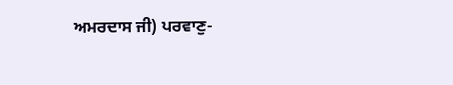ਅਮਰਦਾਸ ਜੀ) ਪਰਵਾਣੁ-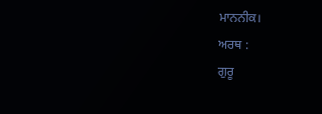ਮਾਨਨੀਕ।
ਅਰਥ :
ਗੁਰੂ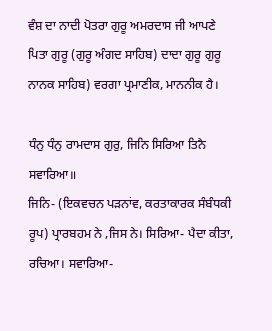ਵੰਸ਼ ਦਾ ਨਾਦੀ ਪੋਤਰਾ ਗੁਰੂ ਅਮਰਦਾਸ ਜੀ ਆਪਣੇ ਪਿਤਾ ਗੁਰੂ (ਗੁਰੂ ਅੰਗਦ ਸਾਹਿਬ) ਦਾਦਾ ਗੁਰੂ ਗੁਰੂ ਨਾਨਕ ਸਾਹਿਬ) ਵਰਗਾ ਪ੍ਰਮਾਣੀਕ, ਮਾਨਨੀਕ ਹੈ।

ਧੰਨੁ ਧੰਨੁ ਰਾਮਦਾਸ ਗੁਰੁ, ਜਿਨਿ ਸਿਰਿਆ ਤਿਨੈ ਸਵਾਰਿਆ॥
ਜਿਨਿ- (ਇਕਵਚਨ ਪੜਨਾਂਵ, ਕਰਤਾਕਾਰਕ ਸੰਬੰਧਕੀ ਰੂਪ) ਪ੍ਰਾਰਬਹਮ ਨੇ ,ਜਿਸ ਨੇ। ਸਿਰਿਆ- ਪੈਦਾ ਕੀਤਾ, ਰਚਿਆ। ਸਵਾਰਿਆ-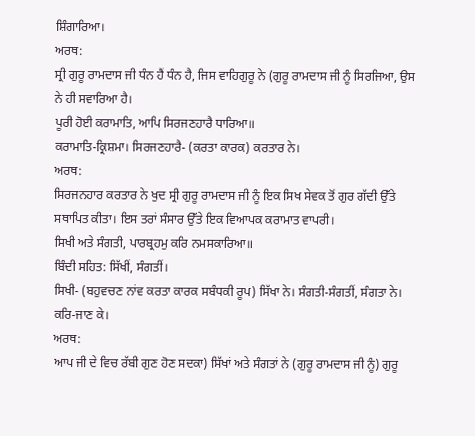ਸ਼ਿੰਗਾਰਿਆ।
ਅਰਥ:
ਸ੍ਰੀ ਗੁਰੂ ਰਾਮਦਾਸ ਜੀ ਧੰਨ ਹੈਂ ਧੰਨ ਹੈ, ਜਿਸ ਵਾਹਿਗੁਰੂ ਨੇ (ਗੁਰੂ ਰਾਮਦਾਸ ਜੀ ਨੂੰ ਸਿਰਜਿਆ, ਉਸ ਨੇ ਹੀ ਸਵਾਰਿਆ ਹੈ।
ਪੂਰੀ ਹੋਈ ਕਰਾਮਾਤਿ, ਆਪਿ ਸਿਰਜਣਹਾਰੈ ਧਾਰਿਆ॥
ਕਰਾਮਾਤਿ-ਕ੍ਰਿਸ਼ਮਾ। ਸਿਰਜਣਹਾਰੈ- (ਕਰਤਾ ਕਾਰਕ) ਕਰਤਾਰ ਨੇ।
ਅਰਥ:
ਸਿਰਜਨਹਾਰ ਕਰਤਾਰ ਨੇ ਖੁਦ ਸ੍ਰੀ ਗੁਰੂ ਰਾਮਦਾਸ ਜੀ ਨੂੰ ਇਕ ਸਿਖ ਸੇਵਕ ਤੋਂ ਗੁਰ ਗੱਦੀ ਉੱਤੇ ਸਥਾਪਿਤ ਕੀਤਾ। ਇਸ ਤਰਾਂ ਸੰਸਾਰ ਉੱਤੇ ਇਕ ਵਿਆਪਕ ਕਰਾਮਾਤ ਵਾਪਰੀ।
ਸਿਖੀ ਅਤੇ ਸੰਗਤੀ, ਪਾਰਬ੍ਰਹਮੁ ਕਰਿ ਨਮਸਕਾਰਿਆ॥
ਬਿੰਦੀ ਸਹਿਤ: ਸਿੱਖੀਂ, ਸੰਗਤੀਂ।
ਸਿਖੀ- (ਬਹੁਵਚਣ ਨਾਂਵ ਕਰਤਾ ਕਾਰਕ ਸਬੰਧਕੀ ਰੂਪ) ਸਿੱਖਾ ਨੇ। ਸੰਗਤੀ-ਸੰਗਤੀਂ, ਸੰਗਤਾ ਨੇ। ਕਰਿ-ਜਾਣ ਕੇ।
ਅਰਥ:
ਆਪ ਜੀ ਦੇ ਵਿਚ ਰੱਬੀ ਗੁਣ ਹੋਣ ਸਦਕਾ) ਸਿੱਖਾਂ ਅਤੇ ਸੰਗਤਾਂ ਨੇ (ਗੁਰੂ ਰਾਮਦਾਸ ਜੀ ਨੂੰ) ਗੁਰੂ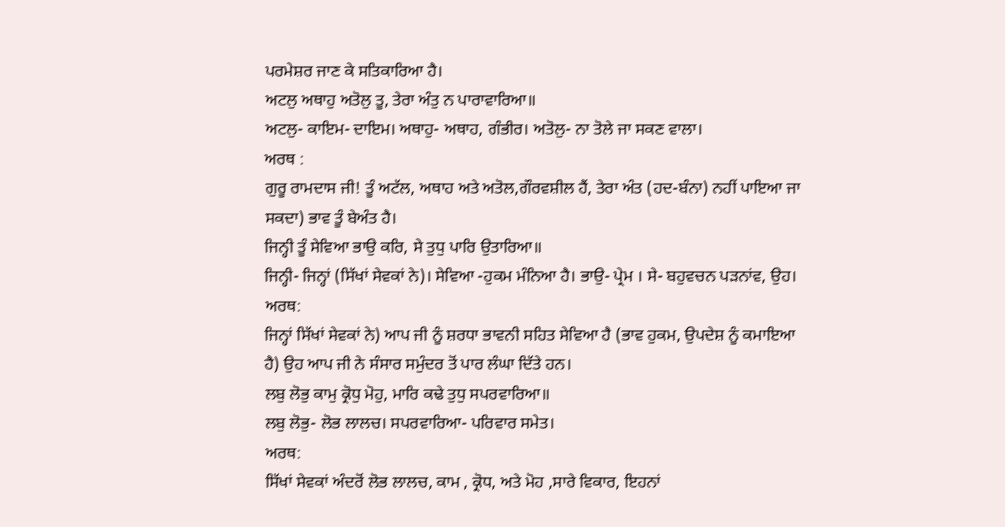ਪਰਮੇਸ਼ਰ ਜਾਣ ਕੇ ਸਤਿਕਾਰਿਆ ਹੈ।
ਅਟਲੁ ਅਥਾਹੁ ਅਤੋਲੁ ਤੂ, ਤੇਰਾ ਅੰਤੁ ਨ ਪਾਰਾਵਾਰਿਆ॥
ਅਟਲੁ- ਕਾਇਮ- ਦਾਇਮ। ਅਥਾਹੁ- ਅਥਾਹ, ਗੰਭੀਰ। ਅਤੋਲੁ- ਨਾ ਤੋਲੇ ਜਾ ਸਕਣ ਵਾਲਾ।
ਅਰਥ :
ਗੁਰੂ ਰਾਮਦਾਸ ਜੀ! ਤੂੰ ਅਟੱਲ, ਅਥਾਹ ਅਤੇ ਅਤੋਲ,ਗੌਰਵਸ਼ੀਲ ਹੈਂ, ਤੇਰਾ ਅੰਤ (ਹਦ-ਬੰਨਾ) ਨਹੀਂ ਪਾਇਆ ਜਾ ਸਕਦਾ) ਭਾਵ ਤੂੰ ਬੇਅੰਤ ਹੈ।
ਜਿਨ੍ਹੀ ਤੂੰ ਸੇਵਿਆ ਭਾਉ ਕਰਿ, ਸੇ ਤੁਧੁ ਪਾਰਿ ਉਤਾਰਿਆ॥
ਜਿਨ੍ਹੀ- ਜਿਨ੍ਹਾਂ (ਸਿੱਖਾਂ ਸੇਵਕਾਂ ਨੇ)। ਸੇਵਿਆ -ਹੁਕਮ ਮੰਨਿਆ ਹੈ। ਭਾਉ- ਪ੍ਰੇਮ । ਸੇ- ਬਹੁਵਚਨ ਪੜਨਾਂਵ, ਉਹ।
ਅਰਥ:
ਜਿਨ੍ਹਾਂ ਸਿੱਖਾਂ ਸੇਵਕਾਂ ਨੇ) ਆਪ ਜੀ ਨੂੰ ਸ਼ਰਧਾ ਭਾਵਨੀ ਸਹਿਤ ਸੇਵਿਆ ਹੈ (ਭਾਵ ਹੁਕਮ, ਉਪਦੇਸ਼ ਨੂੰ ਕਮਾਇਆ ਹੈ) ਉਹ ਆਪ ਜੀ ਨੇ ਸੰਸਾਰ ਸਮੁੰਦਰ ਤੋਂ ਪਾਰ ਲੰਘਾ ਦਿੱਤੇ ਹਨ।
ਲਬੁ ਲੋਭੁ ਕਾਮੁ ਕ੍ਰੋਧੁ ਮੋਹੁ, ਮਾਰਿ ਕਢੇ ਤੁਧੁ ਸਪਰਵਾਰਿਆ॥
ਲਬੁ ਲੋਭੁ- ਲੋਭ ਲਾਲਚ। ਸਪਰਵਾਰਿਆ- ਪਰਿਵਾਰ ਸਮੇਤ।
ਅਰਥ:
ਸਿੱਖਾਂ ਸੇਵਕਾਂ ਅੰਦਰੋਂ ਲੋਭ ਲਾਲਚ, ਕਾਮ , ਕ੍ਰੋਧ, ਅਤੇ ਮੋਹ ,ਸਾਰੇ ਵਿਕਾਰ, ਇਹਨਾਂ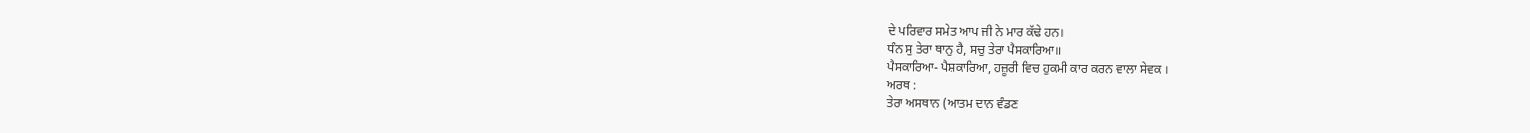ਦੇ ਪਰਿਵਾਰ ਸਮੇਤ ਆਪ ਜੀ ਨੇ ਮਾਰ ਕੱਢੇ ਹਨ।
ਧੰਨ ਸੁ ਤੇਰਾ ਥਾਨੁ ਹੈ, ਸਚੁ ਤੇਰਾ ਪੈਸਕਾਰਿਆ॥
ਪੈਸਕਾਰਿਆ- ਪੈਸ਼ਕਾਰਿਆ, ਹਜ਼ੂਰੀ ਵਿਚ ਹੁਕਮੀ ਕਾਰ ਕਰਨ ਵਾਲਾ ਸੇਵਕ ।
ਅਰਥ :
ਤੇਰਾ ਅਸਥਾਨ (ਆਤਮ ਦਾਨ ਵੰਡਣ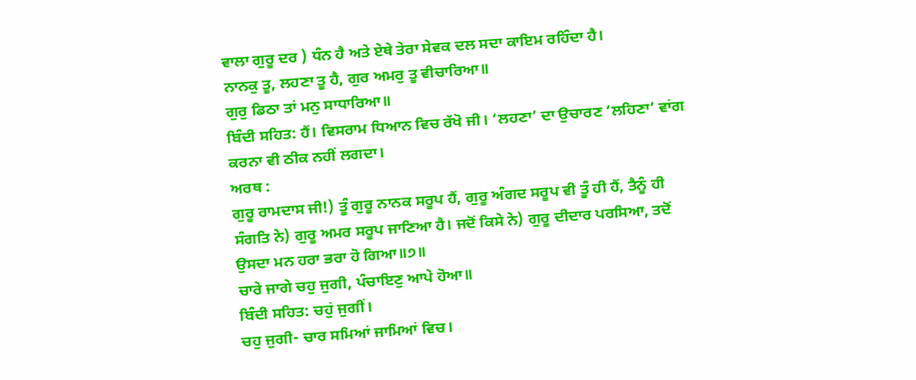ਵਾਲਾ ਗੁਰੂ ਦਰ ) ਧੰਨ ਹੈ ਅਤੇ ਏਥੇ ਤੇਰਾ ਸੇਵਕ ਦਲ ਸਦਾ ਕਾਇਮ ਰਹਿੰਦਾ ਹੈ।
ਨਾਨਕੁ ਤੂ, ਲਹਣਾ ਤੂ ਹੈ, ਗੁਰ ਅਮਰੁ ਤੂ ਵੀਚਾਰਿਆ॥
ਗੁਰੁ ਡਿਠਾ ਤਾਂ ਮਨੁ ਸਾਧਾਰਿਆ॥
ਬਿੰਦੀ ਸਹਿਤ: ਹੈਂ। ਵਿਸਰਾਮ ਧਿਆਨ ਵਿਚ ਰੱਖੋ ਜੀ। ‘ਲਹਣਾ’ ਦਾ ਉਚਾਰਣ ‘ਲਹਿਣਾ’ ਵਾਂਗ ਕਰਨਾ ਵੀ ਠੀਕ ਨਹੀਂ ਲਗਦਾ।
ਅਰਥ :
ਗੁਰੂ ਰਾਮਦਾਸ ਜੀ!) ਤੂੰ ਗੁਰੂ ਨਾਨਕ ਸਰੂਪ ਹੈਂ, ਗੁਰੂ ਅੰਗਦ ਸਰੂਪ ਵੀ ਤੂੰ ਹੀ ਹੈਂ, ਤੈਨੂੰ ਹੀ ਸੰਗਤਿ ਨੇ) ਗੁਰੂ ਅਮਰ ਸਰੂਪ ਜਾਣਿਆ ਹੈ। ਜਦੋਂ ਕਿਸੇ ਨੇ) ਗੁਰੂ ਦੀਦਾਰ ਪਰਸਿਆ, ਤਦੋਂ ਉਸਦਾ ਮਨ ਹਰਾ ਭਰਾ ਹੋ ਗਿਆ॥੭॥
ਚਾਰੇ ਜਾਗੇ ਚਹੁ ਜੁਗੀ, ਪੰਚਾਇਣੁ ਆਪੇ ਹੋਆ॥
ਬਿੰਦੀ ਸਹਿਤ: ਚਹੁਂ ਜੁਗੀਂ।
ਚਹੁ ਜੁਗੀ- ਚਾਰ ਸਮਿਆਂ ਜਾਮਿਆਂ ਵਿਚ।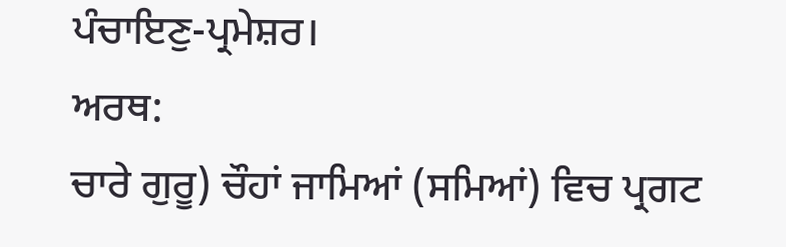ਪੰਚਾਇਣੁ-ਪ੍ਰਮੇਸ਼ਰ।
ਅਰਥ:
ਚਾਰੇ ਗੁਰੂ) ਚੌਹਾਂ ਜਾਮਿਆਂ (ਸਮਿਆਂ) ਵਿਚ ਪ੍ਰਗਟ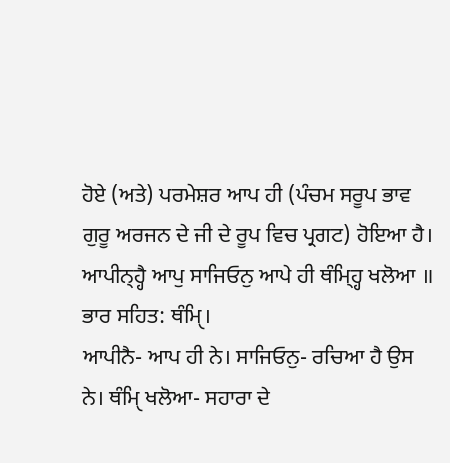ਹੋਏ (ਅਤੇ) ਪਰਮੇਸ਼ਰ ਆਪ ਹੀ (ਪੰਚਮ ਸਰੂਪ ਭਾਵ ਗੁਰੂ ਅਰਜਨ ਦੇ ਜੀ ਦੇ ਰੂਪ ਵਿਚ ਪ੍ਰਗਟ) ਹੋਇਆ ਹੈ।
ਆਪੀਨ੍ਹ੍ਹੈ ਆਪੁ ਸਾਜਿਓਨੁ ਆਪੇ ਹੀ ਥੰਮ੍ਹ੍ਹਿ ਖਲੋਆ ॥
ਭਾਰ ਸਹਿਤ: ਥੰਮੑਿ।
ਆਪੀਨੈ- ਆਪ ਹੀ ਨੇ। ਸਾਜਿਓਨੁ- ਰਚਿਆ ਹੈ ਉਸ ਨੇ। ਥੰਮੑਿ ਖਲੋਆ- ਸਹਾਰਾ ਦੇ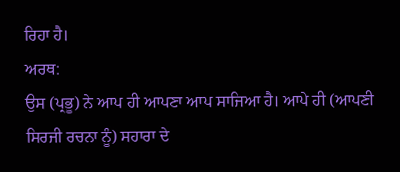ਰਿਹਾ ਹੈ।
ਅਰਥ:
ਉਸ (ਪ੍ਰਭੂ) ਨੇ ਆਪ ਹੀ ਆਪਣਾ ਆਪ ਸਾਜਿਆ ਹੈ। ਆਪੇ ਹੀ (ਆਪਣੀ ਸਿਰਜੀ ਰਚਨਾ ਨੂੰ) ਸਹਾਰਾ ਦੇ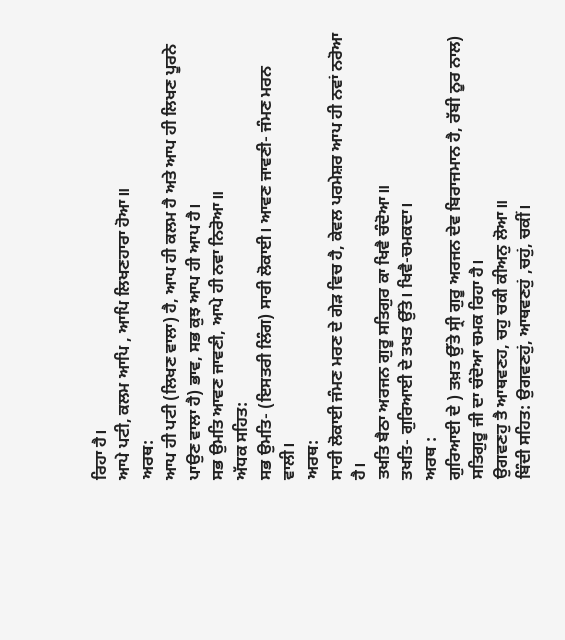ਰਿਹਾ ਹੈ।
ਆਪੇ ਪਟੀ, ਕਲਮ ਆਪਿ , ਆਪਿ ਲਿਖਣਹਾਰਾ ਹੋਆ॥
ਅਰਥ:
ਆਪ ਹੀ ਪਟੀ (ਲਿਖਣ ਵਾਲਾ) ਹੈ, ਆਪ ਹੀ ਕਲਮ ਹੈ ਅਤੇ ਆਪ ਹੀ ਲਿਖਣ ਪੂਰਨੇ ਪਾਉਣ ਵਾਲਾ ਹੈ) ਭਾਵ, ਸਭ ਕੁਝ ਆਪ ਹੀ ਆਪ ਹੈ।
ਸਭ ਉਮਤਿ ਆਵਣ ਜਾਵਣੀ, ਆਪੇ ਹੀ ਨਵਾ ਨਿਰੋਆ॥
ਅੱਧਕ ਸਹਿਤ:
ਸਭ ਉਮਤਿ- (ਇਸਤਰੀ ਲਿੰਗ) ਸਾਰੀ ਲੋਕਾਈ। ਆਵਣ ਜਾਵਣੀ- ਜੰਮਣ ਮਰਨ ਵਾਲੀ।
ਅਰਥ:
ਸਾਰੀ ਲੋਕਾਈ ਜੰਮਣ ਮਰਣ ਦੇ ਗੇੜ ਵਿਚ ਹੈ, ਕੇਵਲ ਪਰਮੇਸ਼ਰ ਆਪ ਹੀ ਨਵਾਂ ਨਰੋਆ ਹੈ।
ਤਖਤਿ ਬੈਠਾ ਅਰਜਨ ਗੁਰੂ ਸਤਿਗੁਰ ਕਾ ਖਿਵੈ ਚੰਦੋਆ॥
ਤਖਤਿ- ਗੁਰਿਆਈ ਦੇ ਤਖਤ ਉੱਤੇ। ਖਿਵੈ-ਚਮਕਦਾ।
ਅਰਥ :
ਗੁਰਿਆਈ ਦੇ ) ਤਖ਼ਤ ਉੱਤੇ ਸ੍ਰੀ ਗੁਰੂ ਅਰਜਨ ਦੇਵ ਬਿਰਾਜਮਾਨ ਹੈ, ਰੱਬੀ ਨੂਰ ਨਾਲ) ਸਤਿਗੁਰੂ ਜੀ ਦਾ ਚੰਦੋਆ ਚਮਕ ਰਿਹਾ ਹੈ।
ਉਗਵਣਹੁ ਤੈ ਆਥਵਣਹ, ਚਹੁ ਚਕੀ ਕੀਅਨੁ ਲੋਆ॥
ਬਿੰਦੀ ਸਹਿਤ: ਉਗਵਣਹੁਂ, ਆਥਵਣਹੁਂ ,ਚਹੁਂ, ਚਕੀਂ।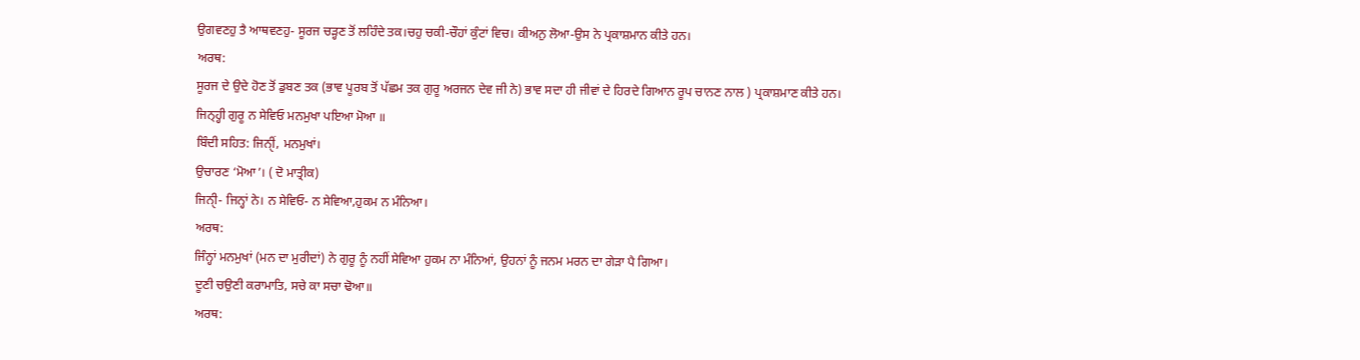ਉਗਵਣਹੁ ਤੈ ਆਥਵਣਹੁ- ਸੂਰਜ ਚੜ੍ਹਣ ਤੋਂ ਲਹਿੰਦੇ ਤਕ।ਚਹੁ ਚਕੀ-ਚੌਹਾਂ ਕੁੰਟਾਂ ਵਿਚ। ਕੀਅਨੁ ਲੋਆ-ਉਸ ਨੇ ਪ੍ਰਕਾਸ਼ਮਾਨ ਕੀਤੇ ਹਨ।
ਅਰਥ:
ਸੂਰਜ ਦੇ ਉਦੇ ਹੋਣ ਤੋਂ ਡੁਬਣ ਤਕ (ਭਾਵ ਪੂਰਬ ਤੋਂ ਪੱਛਮ ਤਕ ਗੁਰੂ ਅਰਜਨ ਦੇਵ ਜੀ ਨੇ) ਭਾਵ ਸਦਾ ਹੀ ਜੀਵਾਂ ਦੇ ਹਿਰਦੇ ਗਿਆਨ ਰੂਪ ਚਾਨਣ ਨਾਲ ) ਪ੍ਰਕਾਸ਼ਮਾਣ ਕੀਤੇ ਹਨ।
ਜਿਨ੍ਹ੍ਹੀ ਗੁਰੂ ਨ ਸੇਵਿਓ ਮਨਮੁਖਾ ਪਇਆ ਮੋਆ ॥
ਬਿੰਦੀ ਸਹਿਤ: ਜਿਨੑੀਂ, ਮਨਮੁਖਾਂ।
ਉਚਾਰਣ ‘ਮੋਆ’। ( ਦੋ ਮਾਤ੍ਰੀਕ)
ਜਿਨੑੀ- ਜਿਨ੍ਹਾਂ ਨੇ। ਨ ਸੇਵਿਓ- ਨ ਸੇਵਿਆ,ਹੁਕਮ ਨ ਮੰਨਿਆ।
ਅਰਥ:
ਜਿੰਨ੍ਹਾਂ ਮਨਮੁਖਾਂ (ਮਨ ਦਾ ਮੁਰੀਦਾਂ) ਨੇ ਗੁਰੂ ਨੂੰ ਨਹੀਂ ਸੇਵਿਆ ਹੁਕਮ ਨਾ ਮੰਨਿਆਂ, ਉਹਨਾਂ ਨੂੰ ਜਨਮ ਮਰਨ ਦਾ ਗੇੜਾ ਪੈ ਗਿਆ।
ਦੂਣੀ ਚਉਣੀ ਕਰਾਮਾਤਿ, ਸਚੇ ਕਾ ਸਚਾ ਢੋਆ॥
ਅਰਥ: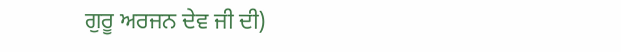ਗੁਰੂ ਅਰਜਨ ਦੇਵ ਜੀ ਦੀ)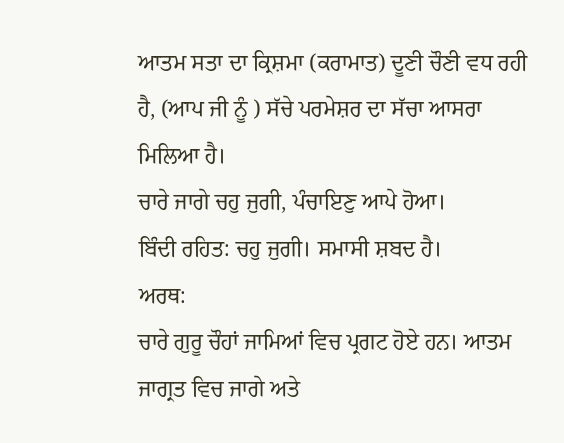ਆਤਮ ਸਤਾ ਦਾ ਕ੍ਰਿਸ਼ਮਾ (ਕਰਾਮਾਤ) ਦੂਣੀ ਚੌਣੀ ਵਧ ਰਹੀ ਹੈ, (ਆਪ ਜੀ ਨੂੰ ) ਸੱਚੇ ਪਰਮੇਸ਼ਰ ਦਾ ਸੱਚਾ ਆਸਰਾ ਮਿਲਿਆ ਹੈ।
ਚਾਰੇ ਜਾਗੇ ਚਹੁ ਜੁਗੀ, ਪੰਚਾਇਣੁ ਆਪੇ ਹੋਆ।
ਬਿੰਦੀ ਰਹਿਤ: ਚਹੁ ਜੁਗੀ। ਸਮਾਸੀ ਸ਼ਬਦ ਹੈ।
ਅਰਥ:
ਚਾਰੇ ਗੁਰੂ ਚੌਹਾਂ ਜਾਮਿਆਂ ਵਿਚ ਪ੍ਰਗਟ ਹੋਏ ਹਨ। ਆਤਮ ਜਾਗ੍ਰਤ ਵਿਚ ਜਾਗੇ ਅਤੇ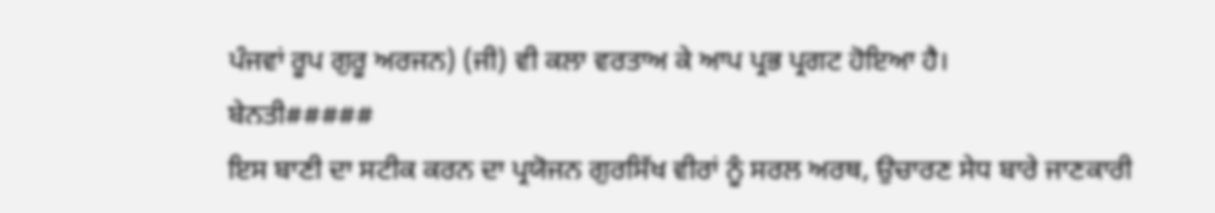ਪੰਜਵਾਂ ਰੂਪ ਗੁਰੂ ਅਰਜਨ) (ਜੀ) ਵੀ ਕਲਾ ਵਰਤਾਅ ਕੇ ਆਪ ਪ੍ਰਭ ਪ੍ਰਗਟ ਹੋਇਆ ਹੈ।
ਬੇਨਤੀ#####
ਇਸ ਬਾਣੀ ਦਾ ਸਟੀਕ ਕਰਨ ਦਾ ਪ੍ਰਯੋਜਨ ਗੁਰਸਿੱਖ ਵੀਰਾਂ ਨੂੰ ਸਰਲ ਅਰਥ, ਉਚਾਰਣ ਸੇਧ ਬਾਰੇ ਜਾਣਕਾਰੀ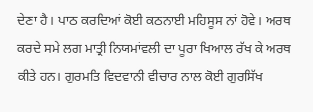ਦੇਣਾ ਹੈ। ਪਾਠ ਕਰਦਿਆਂ ਕੋਈ ਕਠਨਾਈ ਮਹਿਸੂਸ ਨਾਂ ਹੋਵੇ। ਅਰਥ ਕਰਦੇ ਸਮੇ ਲਗ ਮਾਤ੍ਰੀ ਨਿਯਮਾਂਵਲੀ ਦਾ ਪੂਰਾ ਖਿਆਲ ਰੱਖ ਕੇ ਅਰਥ ਕੀਤੇ ਹਨ। ਗੁਰਮਤਿ ਵਿਦਵਾਨੀ ਵੀਚਾਰ ਨਾਲ ਕੋਈ ਗੁਰਸਿੱਖ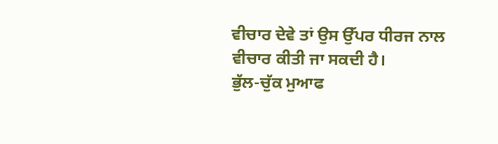ਵੀਚਾਰ ਦੇਵੇ ਤਾਂ ਉਸ ਉੱਪਰ ਧੀਰਜ ਨਾਲ ਵੀਚਾਰ ਕੀਤੀ ਜਾ ਸਕਦੀ ਹੈ।
ਭੁੱਲ-ਚੁੱਕ ਮੁਆਫ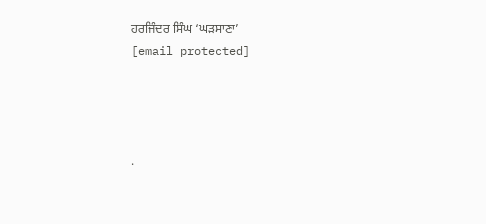ਹਰਜਿੰਦਰ ਸਿੰਘ ‘ਘੜਸਾਣਾ’
[email protected]




.